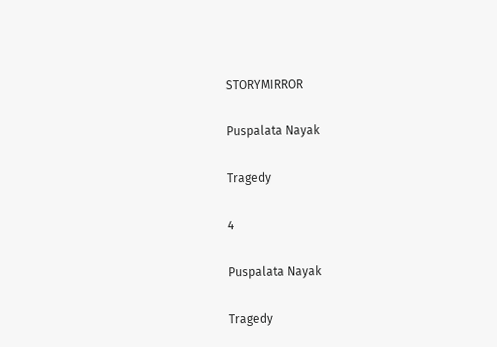STORYMIRROR

Puspalata Nayak

Tragedy

4

Puspalata Nayak

Tragedy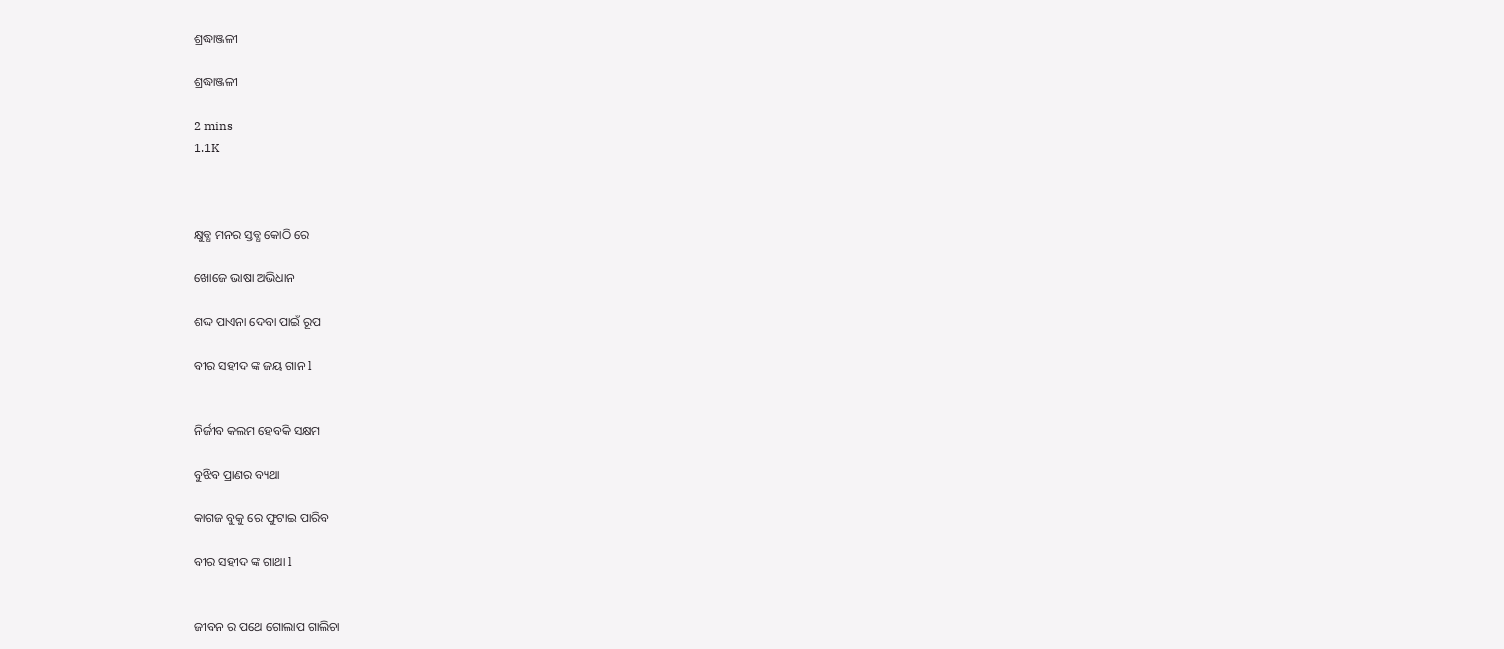ଶ୍ରଦ୍ଧାଞ୍ଜଳୀ

ଶ୍ରଦ୍ଧାଞ୍ଜଳୀ

2 mins
1.1K



କ୍ଷୁବ୍ଧ ମନର ସ୍ତବ୍ଧ କୋଠି ରେ

ଖୋଜେ ଭାଷା ଅଭିଧାନ

ଶଦ୍ଦ ପାଏନା ଦେବା ପାଇଁ ରୂପ

ବୀର ସହୀଦ ଙ୍କ ଜୟ ଗାନ l


ନିର୍ଜୀବ କଲମ ହେବକି ସକ୍ଷମ

ବୁଝିବ ପ୍ରାଣର ବ୍ୟଥା

କାଗଜ ବୁକୁ ରେ ଫୁଟାଇ ପାରିବ

ବୀର ସହୀଦ ଙ୍କ ଗାଥା l


ଜୀବନ ର ପଥେ ଗୋଲାପ ଗାଲିଚା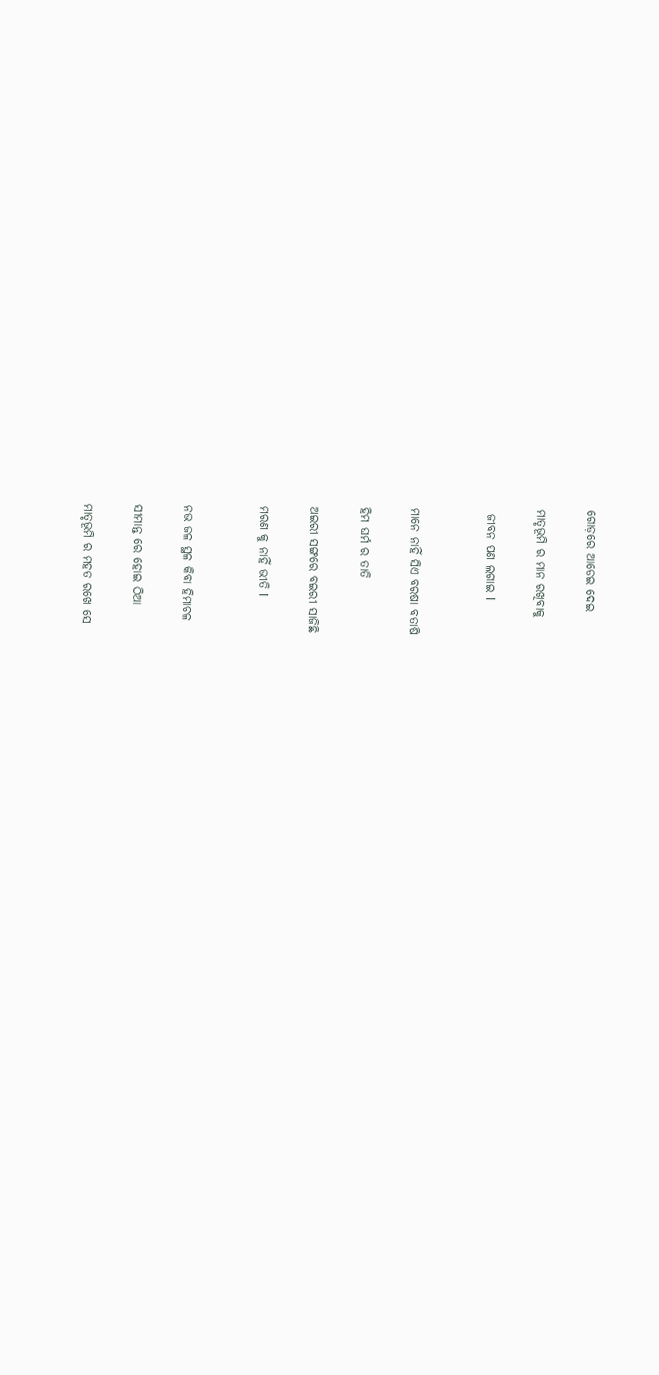ଗୋଡ଼ରେ ଆଡେଇ ଦେଇ

ମାତୃଭୂମି ର ମାନ ରଖିବାକୁ

 ଜୀବନ ପଣ ଲଗାଇ l


ମାନେ ନାହିଁ ସିଏ ବରଷା ବତାଷି

ହିମ ଘର୍ମ ର ତାତି

ଅଇରୀ ସଙ୍ଗରେ ବଇରୀ ସାଜିଛି

ମରଣ କୁ ନାହିଁ ଭୀତି l


ନଭ ଜଳ ସ୍ଥଳ କିବା ହିମାଚଳ

ସୀମାନ୍ତ ରେ ହୋଇ ଠିଆ

ମାତୃଭୂମି ର ମହତ ରଖେ ସେ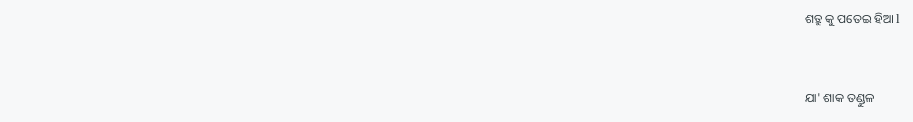ଶତ୍ରୁ କୁ ପତେଇ ହିଆ l


ଯା' ଶାକ ତଣ୍ଡୁଳ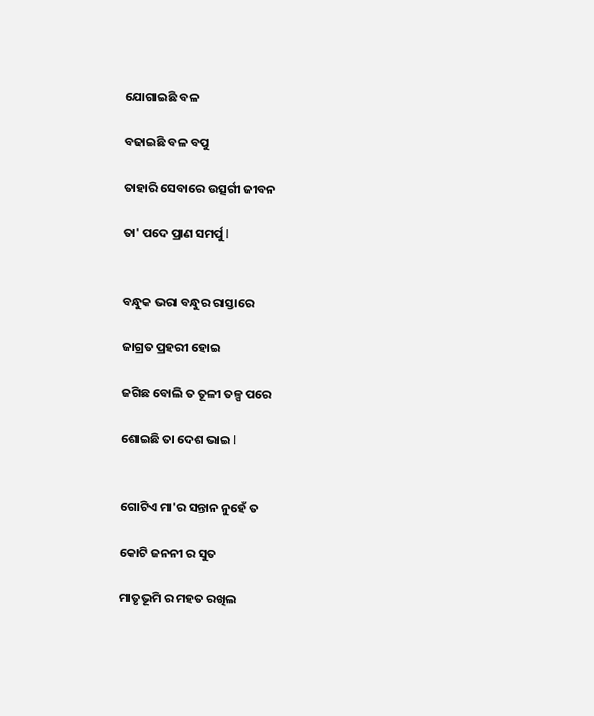ଯୋଗାଇଛି ବଳ

ବଢାଇଛି ବଳ ବପୁ

ତାହାରି ସେବାରେ ଉତ୍ସର୍ଗୀ ଜୀବନ

ତା' ପଦେ ପ୍ରାଣ ସମର୍ପୁ l


ବନ୍ଧୁକ ଭରା ବନ୍ଧୁର ରାସ୍ତାରେ

ଜାଗ୍ରତ ପ୍ରହରୀ ହୋଇ

ଜଗିଛ ବୋଲି ତ ତୂଳୀ ତଳ୍ପ ପରେ

ଶୋଇଛି ତା ଦେଶ ଭାଇ l


ଗୋଟିଏ ମା'ର ସନ୍ତାନ ନୁହେଁ ତ

କୋଟି ଜନନୀ ର ସୁତ

ମାତୃଭୂମି ର ମହତ ରଖିଲ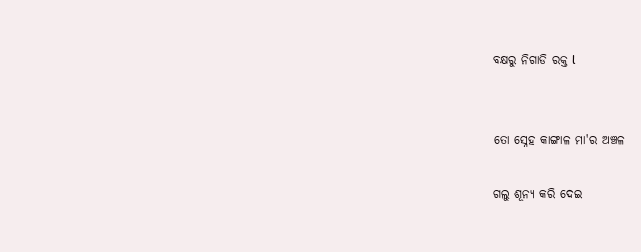ବକ୍ଷରୁ ନିଗାଡି ରକ୍ତ l


ତୋ ସ୍ନେହ କାଙ୍ଗାଳ ମା'ର ଅଞ୍ଚଳ

ଗଲୁ ଶୂନ୍ୟ କରି ଦେଇ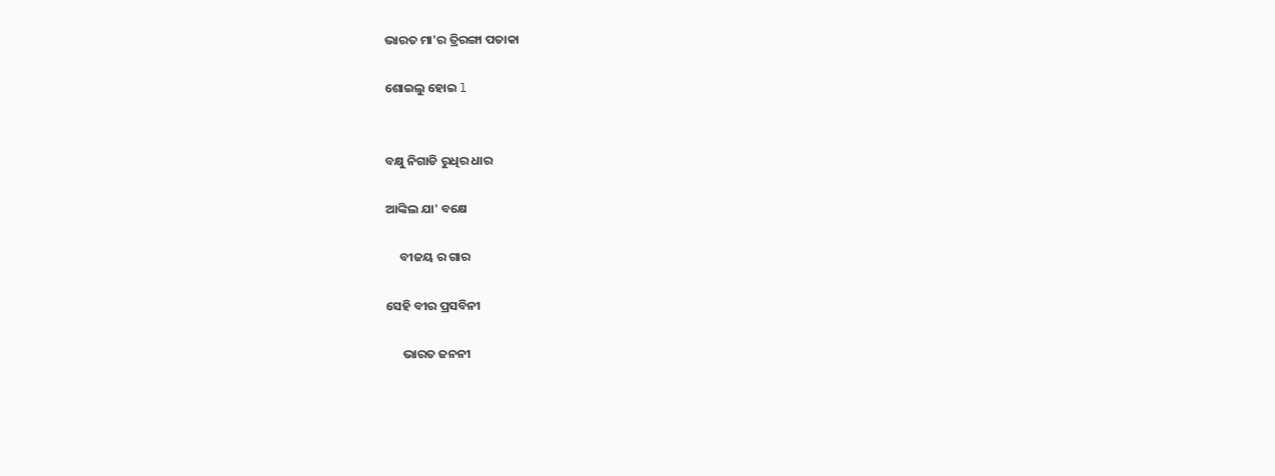ଭାରତ ମା'ର ତ୍ରିରଙ୍ଗା ପତାକା

ଶୋଇଲୁ ହୋଇ l


ବକ୍ଷୁ ନିଗାଡି ରୁଧିର ଧାର

ଆଙ୍କିଲ ଯା' ବକ୍ଷେ

     ବୀଜୟ ର ଗାର

ସେହି ବୀର ପ୍ରସବିନୀ

      ଭାରତ ଜନନୀ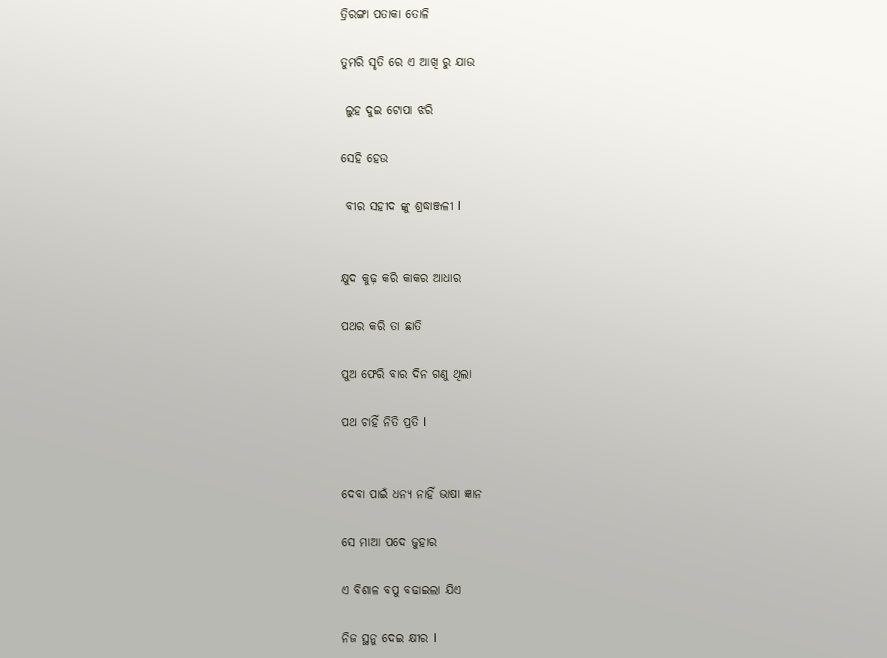ତ୍ରିରଙ୍ଗା ପତାକା ତୋଳି

ତୁମରି ସୃତି ରେ ଏ ଆଖି ରୁ ଯାଉ

 ଲୁହ ଦୁଇ ଟୋପା ଝରି

ସେହି ହେଉ

 ବୀର ସହୀଦ ଙ୍କୁ ଶ୍ରଦ୍ଧାଞ୍ଜଳୀ l


କ୍ଷୁଦ କୁଢ଼ କରି କାକର ଆଧାର

ପଥର କରି ତା ଛାତି

ପୁଅ ଫେରି ବାର ଦିନ ଗଣୁ ଥିଲା

ପଥ ଚାହିଁ ନିତି ପ୍ରତି l


ଦେବା ପାଇଁ ଧନ୍ୟ ନାହିଁ ଭାଷା ଜ୍ଞାନ

ସେ ମାଆ ପଦେ ଜୁହାର

ଏ ବିଶାଳ ବପୁ ବଢାଇଲା ଯିଏ

ନିଜ ସ୍ଥନୁ ଦେଇ କ୍ଷୀର l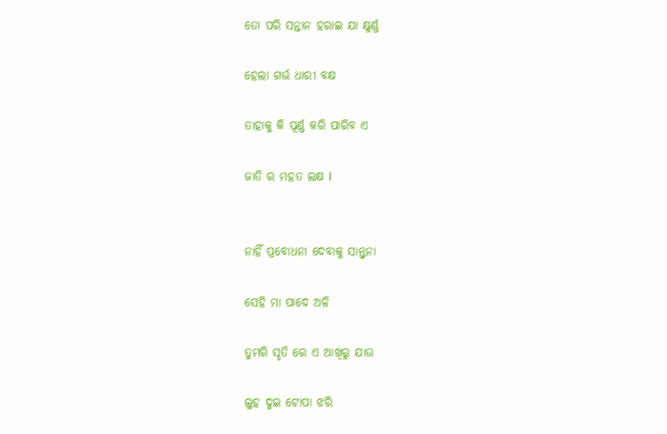ତୋ ପରି ସନ୍ତାନ ହରାଇ ଯା କ୍ଷୁର୍ଣ୍ଣ

ହେଲା ଗର୍ଭ ଧାରୀ ବକ୍ଷ

ତାହାକୁ କି ପୂର୍ଣ୍ଣ କରି ପାରିବ ଏ

ଜାତି ର ମହତ ଲକ୍ଷ l


ନାହିଁ ପ୍ରବୋଧନା ଦେବାକୁ ସାନ୍ତ୍ଵନା

ସେହି ମା ପାଦେ ଅଳି

ତୁମରି ସୃତି ରେ ଏ ଆଖିରୁ ଯାଉ

ଲୁହ ଦୁଇ ଟୋପା ଝରି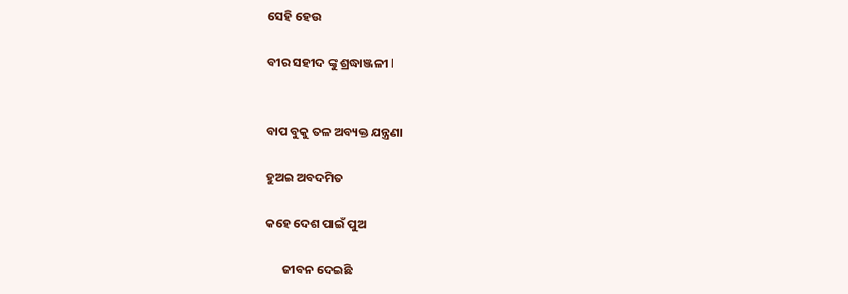ସେହି ହେଉ

ବୀର ସହୀଦ ଙ୍କୁ ଶ୍ରଦ୍ଧାଞ୍ଜଳୀ l


ବାପ ବୁକୁ ତଳ ଅବ୍ୟକ୍ତ ଯନ୍ତ୍ରଣା

ହୁଅଇ ଅବଦମିତ

କହେ ଦେଶ ପାଇଁ ପୁଅ

      ଜୀବନ ଦେଇଛି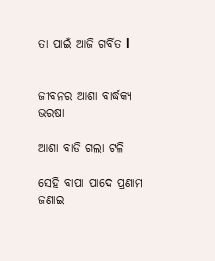ତା ପାଇଁ ଆଜି ଗର୍ବିତ l


ଜୀବନର ଆଶା ବାର୍ଦ୍ଧକ୍ୟ ଭରଷା

ଆଶା ବାଡି ଗଲା ଟଳି

ସେହି ବାପା ପାଦେ ପ୍ରଣାମ ଜଣାଇ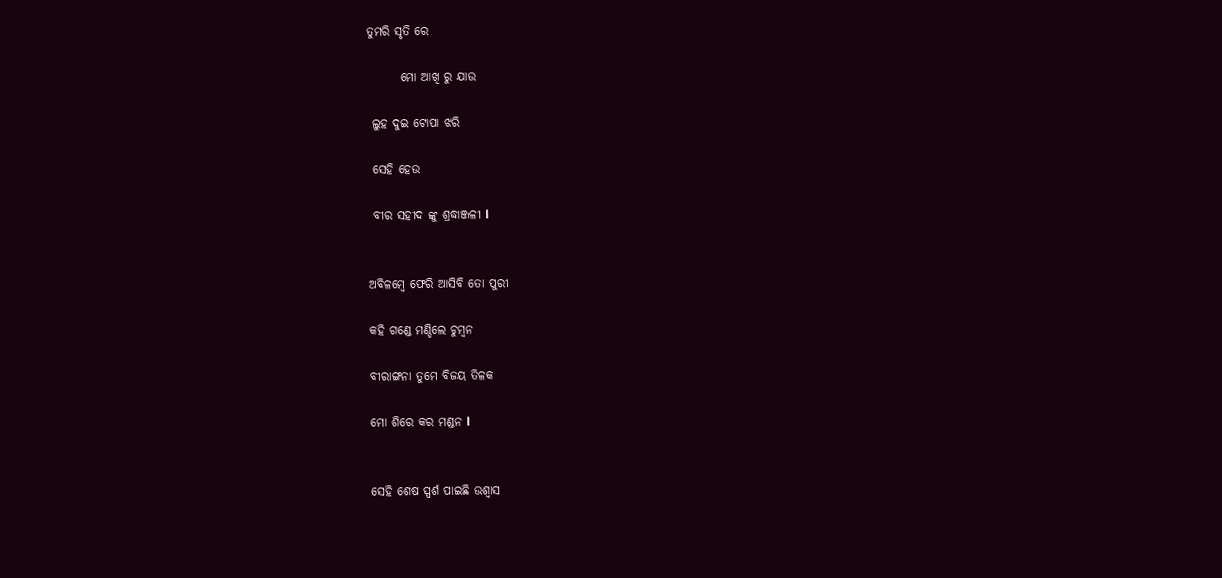ତୁମରି ସୃତି ରେ

       ମୋ ଆଖି ରୁ ଯାଉ

 ଲୁହ ଦୁଇ ଟୋପା ଝରି

 ସେହି ହେଉ

 ବୀର ସହୀଦ ଙ୍କୁ ଶ୍ରଦ୍ଧାଞ୍ଜଳୀ l


ଅବିଳମ୍ବେ ଫେରି ଆସିବି ତୋ ପୁରୀ

କହି ଗଣ୍ଡେ ମଣ୍ଡିଲେ ଚୁମ୍ବନ

ବୀରାଙ୍ଗନା ତୁମେ ବିଜୟ ତିଳକ

ମୋ ଶିରେ କର ମଣ୍ଡନ l


ସେହି ଶେଷ ସ୍ପର୍ଶ ପାଇଛି ଉଶ୍ଵାସ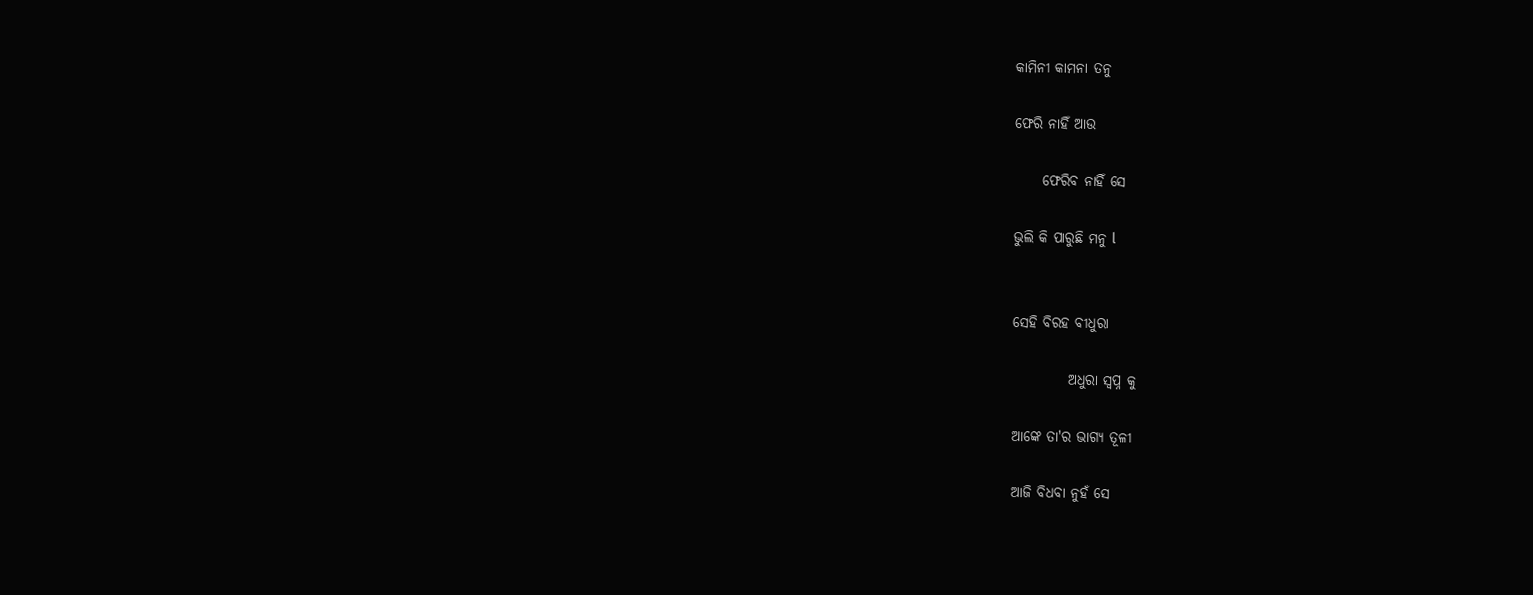କାମିନୀ କାମନା ତନୁ

ଫେରି ନାହିଁ ଆଉ

     ଫେରିବ ନାହିଁ ସେ

ଭୁଲି କି ପାରୁଛି ମନୁ l


ସେହି ବିରହ ବୀଧୁରା

          ଅଧୁରା ସ୍ବପ୍ନ କୁ

ଆଙ୍କେ ତା'ର ଭାଗ୍ୟ ତୂଳୀ

ଆଜି ବିଧବା ନୁହଁ ସେ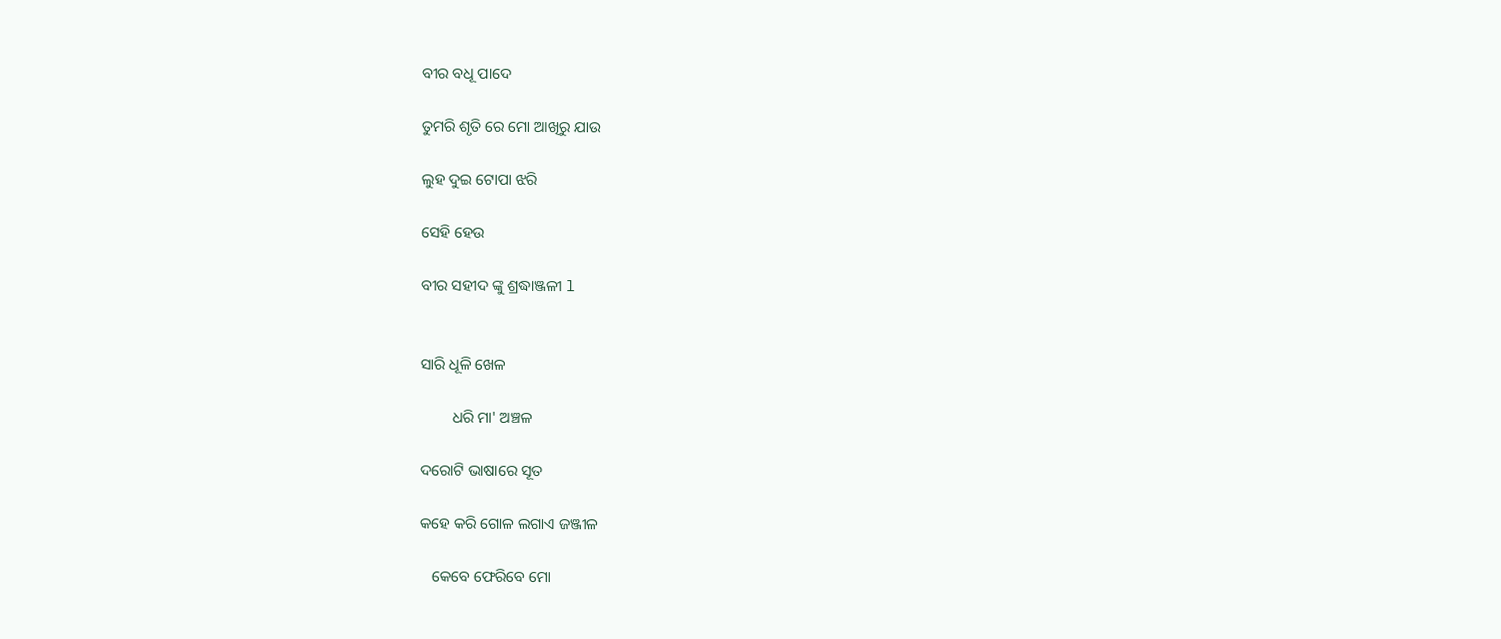ବୀର ବଧୂ ପାଦେ

ତୁମରି ଶୃତି ରେ ମୋ ଆଖିରୁ ଯାଉ

ଲୁହ ଦୁଇ ଟୋପା ଝରି

ସେହି ହେଉ

ବୀର ସହୀଦ ଙ୍କୁ ଶ୍ରଦ୍ଧାଞ୍ଜଳୀ l


ସାରି ଧୂଳି ଖେଳ

        ଧରି ମା' ଅଞ୍ଚଳ

ଦରୋଟି ଭାଷାରେ ସୂତ

କହେ କରି ଗୋଳ ଲଗାଏ ଜଞ୍ଜୀଳ

   କେବେ ଫେରିବେ ମୋ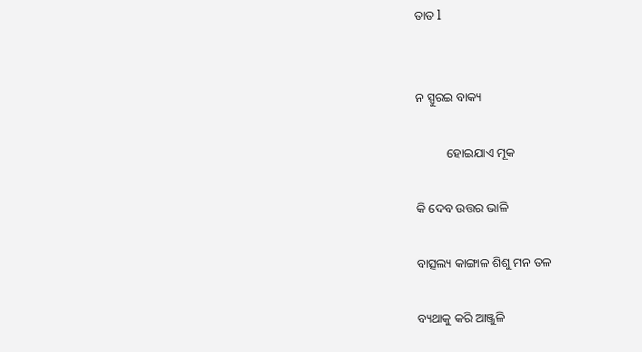ତାତ l


ନ ସ୍ପୁରଇ ବାକ୍ୟ

          ହୋଇଯାଏ ମୂକ

କି ଦେବ ଉତ୍ତର ଭାଳି

ବାତ୍ସଲ୍ୟ କାଙ୍ଗାଳ ଶିଶୁ ମନ ତଳ

ବ୍ୟଥାକୁ କରି ଆଞ୍ଜୁଳି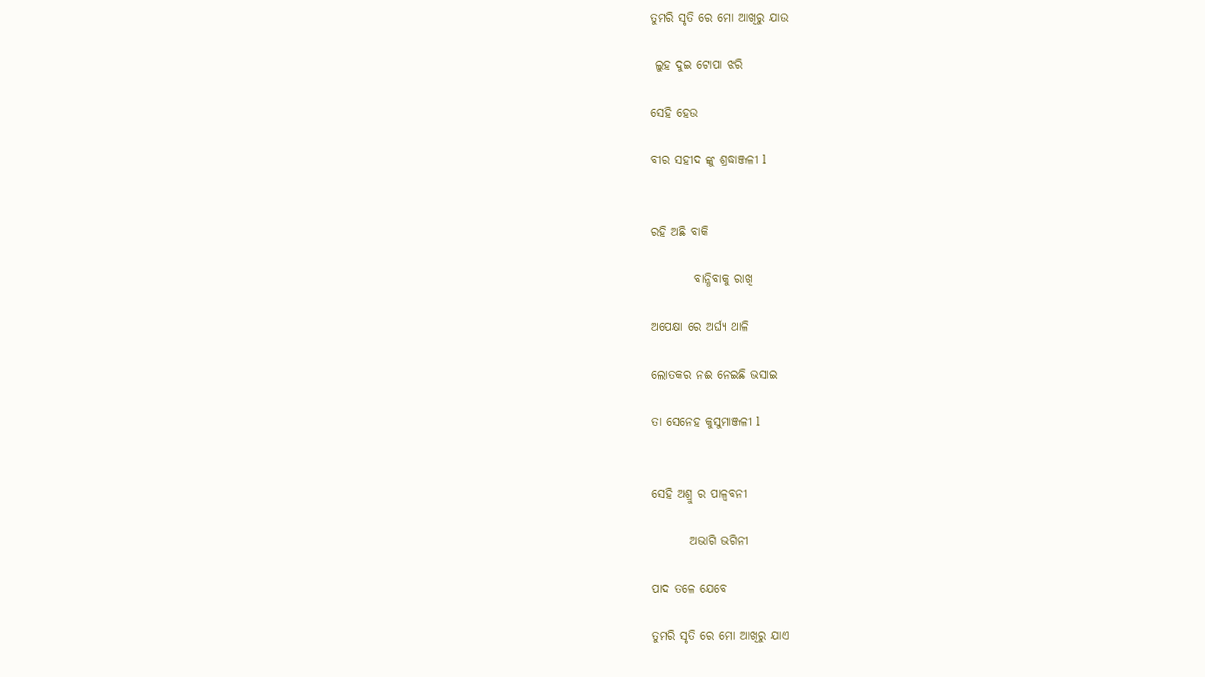ତୁମରି ସୃତି ରେ ମୋ ଆଖିରୁ ଯାଉ

 ଲୁହ ଦୁଇ ଟୋପା ଝରି

ସେହି ହେଉ

ବୀର ସହୀଦ ଙ୍କୁ ଶ୍ରଦ୍ଧାଞ୍ଜଳୀ l


ରହି ଅଛି ବାକି

         ବାନ୍ଧିବାକୁ ରାଖି

ଅପେକ୍ଷା ରେ ଅର୍ଘ୍ୟ ଥାଳି

ଲୋତକର ନଈ ନେଇଛି ଭସାଇ

ତା ସେନେହ କୁସୁମାଞ୍ଜଳୀ l


ସେହି ଅଶ୍ରୁ ର ପାଳ୍ବବନୀ

        ଅଭାଗି ଭଗିନୀ

ପାଦ ତଳେ ଯେବେ

ତୁମରି ସୃତି ରେ ମୋ ଆଖିରୁ ଯାଏ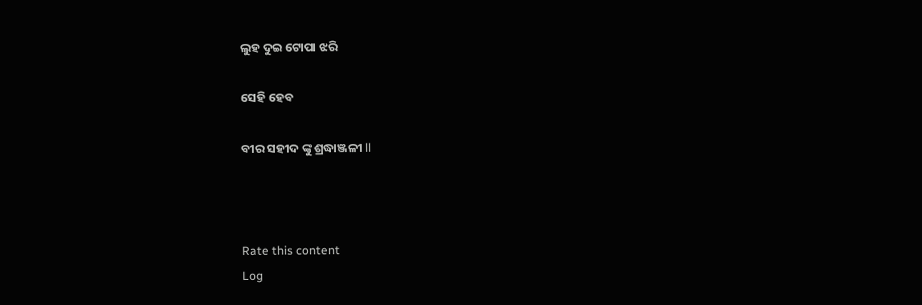ଲୁହ ଦୁଇ ଟୋପା ଝରି

ସେହି ହେବ

ବୀର ସହୀଦ ଙ୍କୁ ଶ୍ରଦ୍ଧାଞ୍ଜଳୀ ll



Rate this content
Log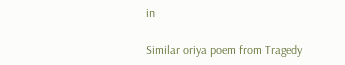in

Similar oriya poem from Tragedy